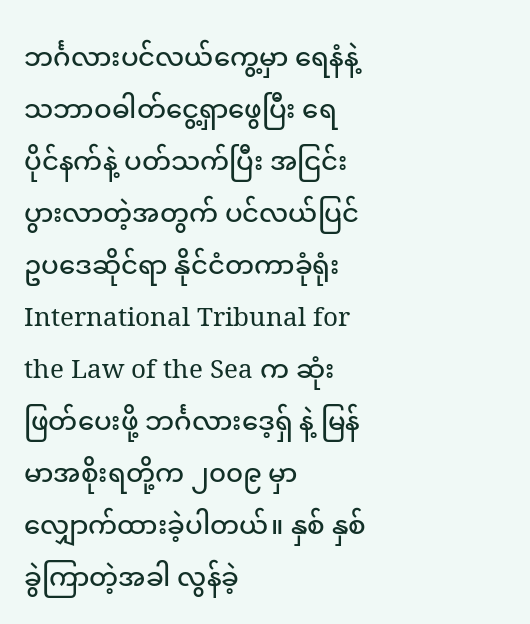ဘင်္ဂလားပင်လယ်ကွေ့မှာ ရေနံနဲ့ သဘာဝဓါတ်ငွေ့ရှာဖွေပြီး ရေပိုင်နက်နဲ့ ပတ်သက်ပြီး အငြင်းပွားလာတဲ့အတွက် ပင်လယ်ပြင်ဥပဒေဆိုင်ရာ နိုင်ငံတကာခုံရုံး International Tribunal for the Law of the Sea က ဆုံးဖြတ်ပေးဖို့ ဘင်္ဂလားဒေ့ရှ် နဲ့ မြန်မာအစိုးရတို့က ၂၀၀၉ မှာ လျှောက်ထားခဲ့ပါတယ်။ နှစ် နှစ်ခွဲကြာတဲ့အခါ လွန်ခဲ့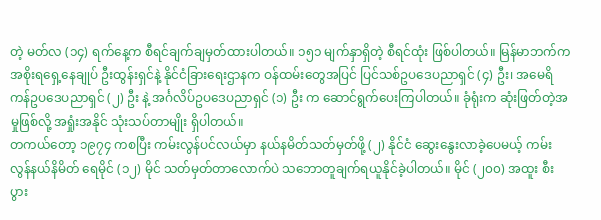တဲ့ မတ်လ (၁၄) ရက်နေ့က စီရင်ချက်ချမှတ်ထားပါတယ်။ ၁၅၁ မျက်နှာရှိတဲ့ စီရင်ထုံး ဖြစ်ပါတယ်။ မြန်မာဘက်က အစိုးရရှေ့နေချုပ် ဦးထွန်းရှင်နဲ့ နိုင်ငံခြားရေးဌာနက ဝန်ထမ်းတွေအပြင် ပြင်သစ်ဥပဒေပညာရှင် (၄) ဦး၊ အမေရိကန်ဥပဒေပညာရှင် (၂) ဦး နဲ့ အင်္ဂလိပ်ဥပဒေပညာရှင် (၁) ဦး က ဆောင်ရွက်ပေးကြပါတယ်။ ခုံရုံးက ဆုံးဖြတ်တဲ့အမှုဖြစ်လို့ အရှုံးအနိုင် သုံးသပ်တာမျိုး ရှိပါတယ်။
တကယ်တော့ ၁၉၇၄ ကစပြီး ကမ်းလွန်ပင်လယ်မှာ နယ်နမိတ်သတ်မှတ်ဖို့ (၂) နိုင်ငံ ဆွေးနွေးလာခဲ့ပေမယ့် ကမ်းလွန်နယ်နိမိတ် ရေမိုင် (၁၂) မိုင် သတ်မှတ်တာလောက်ပဲ သဘောတူချက်ရယူနိုင်ခဲ့ပါတယ်။ မိုင် (၂၀၀) အထူး စီးပွား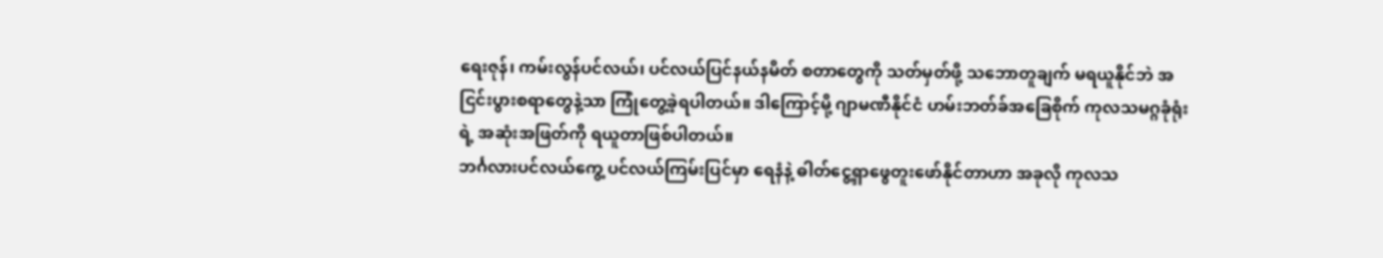ရေးဇုန်၊ ကမ်းလွန်ပင်လယ်၊ ပင်လယ်ပြင်နယ်နမိတ် စတာတွေကို သတ်မှတ်ဖို့ သဘောတူချက် မရယူနိုင်ဘဲ အငြင်းပွားစရာတွေနဲ့သာ ကြုံတွေ့ခဲ့ရပါတယ်။ ဒါကြောင့်မို့ ဂျာမဏီနိုင်ငံ ဟမ်းဘတ်ခ်အခြေစိုက် ကုလသမဂ္ဂခုံရုံးရဲ့ အဆုံးအဖြတ်ကို ရယူတာဖြစ်ပါတယ်။
ဘင်္ဂလားပင်လယ်ကွေ့ ပင်လယ်ကြမ်းပြင်မှာ ရေနံနဲ့ ဓါတ်ငွေ့ရှာဖွေတူးဖော်နိုင်တာဟာ အခုလို ကုလသ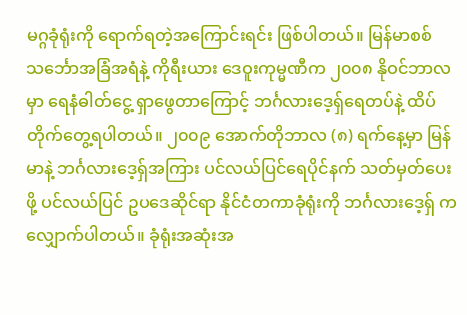မဂ္ဂခုံရုံးကို ရောက်ရတဲ့အကြောင်းရင်း ဖြစ်ပါတယ်။ မြန်မာစစ်သင်္ဘောအခြံအရံနဲ့ ကိုရီးယား ဒေဝူးကုမ္မဏီက ၂၀၀၈ နိုဝင်ဘာလမှာ ရေနံဓါတ်ငွေ့ ရှာဖွေတာကြောင့် ဘင်္ဂလားဒေ့ရှ်ရေတပ်နဲ့ ထိပ်တိုက်တွေ့ရပါတယ်။ ၂၀၀၉ အောက်တိုဘာလ (၈) ရက်နေ့မှာ မြန်မာနဲ့ ဘင်္ဂလားဒေ့ရှ်အကြား ပင်လယ်ပြင်ရေပိုင်နက် သတ်မှတ်ပေးဖို့ ပင်လယ်ပြင် ဥပဒေဆိုင်ရာ နိုင်ငံတကာခုံရုံးကို ဘင်္ဂလားဒေ့ရှ် က လျှောက်ပါတယ်။ ခုံရုံးအဆုံးအ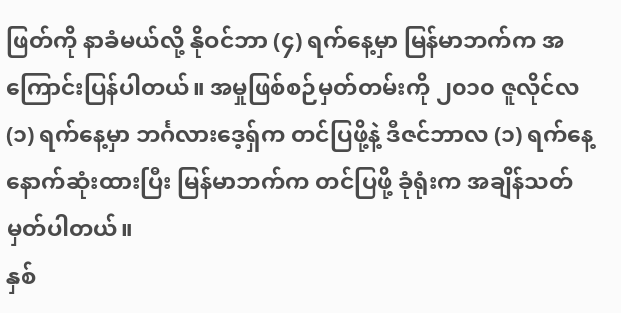ဖြတ်ကို နာခံမယ်လို့ နိုဝင်ဘာ (၄) ရက်နေ့မှာ မြန်မာဘက်က အကြောင်းပြန်ပါတယ်။ အမှုဖြစ်စဉ်မှတ်တမ်းကို ၂၀၁၀ ဇူလိုင်လ (၁) ရက်နေ့မှာ ဘင်္ဂလားဒေ့ရှ်က တင်ပြဖို့နဲ့ ဒီဇင်ဘာလ (၁) ရက်နေ့ နောက်ဆုံးထားပြီး မြန်မာဘက်က တင်ပြဖို့ ခုံရုံးက အချိန်သတ်မှတ်ပါတယ်။
နှစ်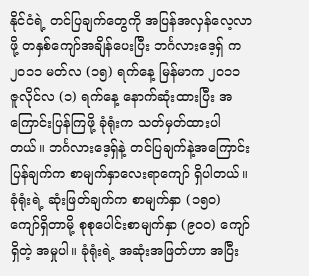နိုင်ငံရဲ့ တင်ပြချက်တွေကို အပြန်အလှန်လေ့လာဖို့ တနှစ်ကျော်အချိန်ပေးပြီး ဘင်္ဂလားဒေ့ရှ် က ၂၀၁၁ မတ်လ (၁၅) ရက်နေ့ မြန်မာက ၂၀၁၁ ဇူလိုင်လ (၁) ရက်နေ့ နောက်ဆုံးထားပြီး အကြောင်းပြန်ကြဖို့ ခုံရုံးက သတ်မှတ်ထားပါတယ်။ ဘင်္ဂလားဒေ့ရှ်နဲ့ တင်ပြချက်နဲ့အကြောင်း ပြန်ချက်က စာမျက်နှာလေးရာကျော် ရှိပါတယ်။ ခုံရုံးရဲ့ ဆုံးဖြတ်ချက်က စာမျက်နှာ (၁၅၀) ကျော်ရှိတာမို့ စုစုပေါင်းစာမျက်နှာ (၉၀၀) ကျော်ရှိတဲ့ အမှုပါ။ ခုံရုံးရဲ့ အဆုံးအဖြတ်ဟာ အပြီး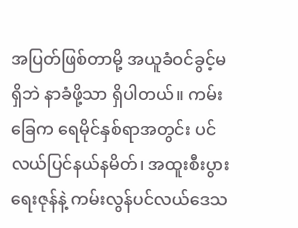အပြတ်ဖြစ်တာမို့ အယူခံဝင်ခွင့်မရှိဘဲ နာခံဖို့သာ ရှိပါတယ်။ ကမ်းခြေက ရေမိုင်နှစ်ရာအတွင်း ပင်လယ်ပြင်နယ်နမိတ်၊ အထူးစီးပွားရေးဇုန်နဲ့ ကမ်းလွန်ပင်လယ်ဒေသ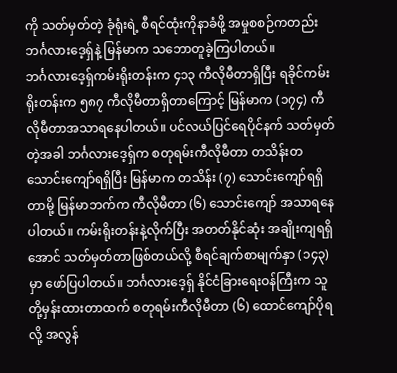ကို သတ်မှတ်တဲ့ ခုံရုံးရဲ့ စီရင်ထုံးကိုနာခံဖို့ အမှုစစဉ်ကတည်း ဘင်္ဂလားဒေ့ရှ်နဲ့ မြန်မာက သဘောတူခဲ့ကြပါတယ်။
ဘင်္ဂလားဒေ့ရှ်ကမ်းရိုးတန်းက ၄၁၃ ကီလိုမီတာရှိပြီး ရခိုင်ကမ်းရိုးတန်းက ၅၈၇ ကီလိုမီတာရှိတာကြောင့် မြန်မာက (၁၇၄) ကီလိုမီတာအသာရနေပါတယ်။ ပင်လယ်ပြင်ရေပိုင်နက် သတ်မှတ်တဲ့အခါ ဘင်္ဂလားဒေ့ရှ်က စတုရမ်းကီလိုမီတာ တသိန်းတသောင်းကျော်ရရှိပြီး မြန်မာက တသိန်း (၇) သောင်းကျော်ရရှိတာမို့ မြန်မာဘက်က ကီလိုမီတာ (၆) သောင်းကျော် အသာရနေပါတယ်။ ကမ်းရိုးတန်းနဲ့လိုက်ပြီး အတတ်နိုင်ဆုံး အချိုးကျရရှိအောင် သတ်မှတ်တာဖြစ်တယ်လို့ စီရင်ချက်စာမျက်နှာ (၁၄၃) မှာ ဖော်ပြပါတယ်။ ဘင်္ဂလားဒေ့ရှ် နိုင်ငံခြားရေးဝန်ကြီးက သူတို့မှန်းထားတာထက် စတုရမ်းကီလိုမီတာ (၆) ထောင်ကျော်ပိုရလို့ အလွန်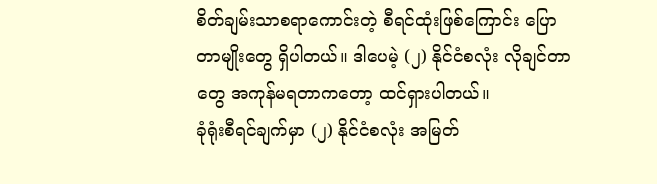စိတ်ချမ်းသာစရာကောင်းတဲ့ စီရင်ထုံးဖြစ်ကြောင်း ပြောတာမျိုးတွေ ရှိပါတယ်။ ဒါပေမဲ့ (၂) နိုင်ငံစလုံး လိုချင်တာတွေ အကုန်မရတာကတော့ ထင်ရှားပါတယ်။
ခုံရုံးစီရင်ချက်မှာ (၂) နိုင်ငံစလုံး အမြတ်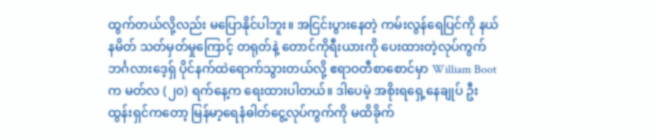ထွက်တယ်လို့လည်း မပြောနိုင်ပါဘူး။ အငြင်းပွားနေတဲ့ ကမ်းလွန်ရေပြင်ကို နယ်နမိတ် သတ်မှတ်မှုကြောင့် တရုတ်နဲ့ တောင်ကိုရီးယားကို ပေးထားတဲ့လုပ်ကွက် ဘင်္ဂလားဒေ့ရှ် ပိုင်နက်ထဲရောက်သွားတယ်လို့ ဧရာဝတီစာစောင်မှာ William Boot က မတ်လ (၂၀) ရက်နေ့က ရေးထားပါတယ်။ ဒါပေမဲ့ အစိုးရရှေ့နေချုပ် ဦးထွန်းရှင်ကတော့ မြန်မာ့ရေနံဓါတ်ငွေ့လုပ်ကွက်ကို မထိခိုက်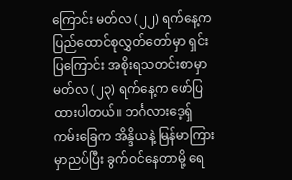ကြောင်း မတ်လ (၂၂) ရက်နေ့က ပြည်ထောင်စုလွှတ်တော်မှာ ရှင်းပြကြောင်း အစိုးရသတင်းစာမှာ မတ်လ (၂၃) ရက်နေ့က ဖော်ပြထားပါတယ်။ ဘင်္ဂလားဒေ့ရှ်ကမ်းခြေက အိန္ဒိယနဲ့ မြန်မာကြားမှာညပ်ပြီး ခွက်ဝင်နေတာမို့ ရေ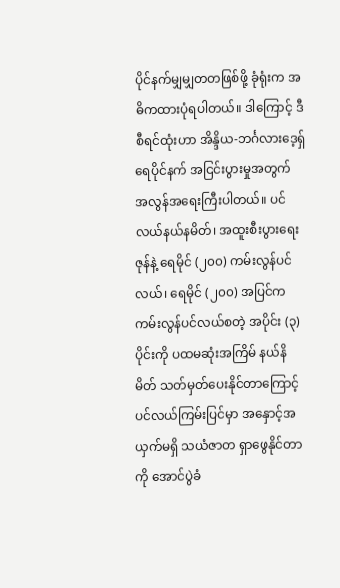ပိုင်နက်မျှမျှတတဖြစ်ဖို့ ခုံရုံးက အဓိကထားပုံရပါတယ်။ ဒါကြောင့် ဒီ စီရင်ထုံးဟာ အိန္ဒိယ-ဘင်္ဂလားဒေ့ရှ် ရေပိုင်နက် အငြင်းပွားမှုအတွက် အလွန်အရေးကြီးပါတယ်။ ပင်လယ်နယ်နမိတ်၊ အထူးစီးပွားရေးဇုန်နဲ့ ရေမိုင် (၂၀၀) ကမ်းလွန်ပင်လယ်၊ ရေမိုင် (၂၀၀) အပြင်က ကမ်းလွန်ပင်လယ်စတဲ့ အပိုင်း (၃) ပိုင်းကို ပထမဆုံးအကြိမ် နယ်နိမိတ် သတ်မှတ်ပေးနိုင်တာကြောင့် ပင်လယ်ကြမ်းပြင်မှာ အနှောင့်အယှက်မရှိ သယံဇာတ ရှာဖွေနိုင်တာကို အောင်ပွဲခံ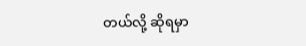တယ်လို့ ဆိုရမှာ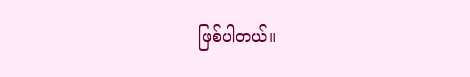ဖြစ်ပါတယ်။